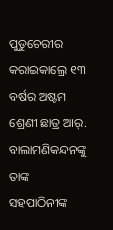ପୁଡୁଚେରୀର କରାଇକାଲ୍ରେ ୧୩ ବର୍ଷର ଅଷ୍ଟମ ଶ୍ରେଣୀ ଛାତ୍ର ଆର୍. ବାଲାମଣିକନ୍ଦନଙ୍କୁ ତାଙ୍କ ସହପାଠିନୀଙ୍କ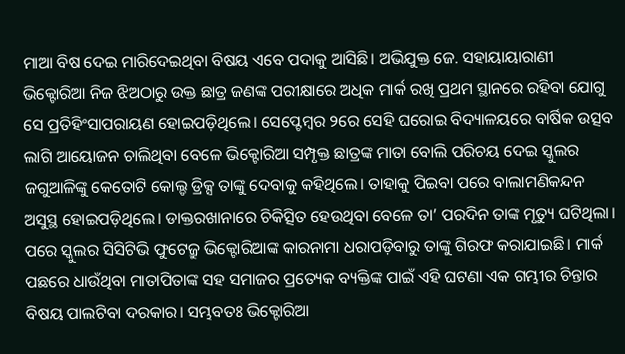ମାଆ ବିଷ ଦେଇ ମାରିଦେଇଥିବା ବିଷୟ ଏବେ ପଦାକୁ ଆସିଛି। ଅଭିଯୁକ୍ତ ଜେ. ସହାୟାୟାରାଣୀ ଭିକ୍ଟୋରିଆ ନିଜ ଝିଅଠାରୁ ଉକ୍ତ ଛାତ୍ର ଜଣଙ୍କ ପରୀକ୍ଷାରେ ଅଧିକ ମାର୍କ ରଖି ପ୍ରଥମ ସ୍ଥାନରେ ରହିବା ଯୋଗୁ ସେ ପ୍ରତିହିଂସାପରାୟଣ ହୋଇପଡ଼ିଥିଲେ। ସେପ୍ଟେମ୍ବର ୨ରେ ସେହି ଘରୋଇ ବିଦ୍ୟାଳୟରେ ବାର୍ଷିକ ଉତ୍ସବ ଲାଗି ଆୟୋଜନ ଚାଲିଥିବା ବେଳେ ଭିକ୍ଟୋରିଆ ସମ୍ପୃକ୍ତ ଛାତ୍ରଙ୍କ ମାତା ବୋଲି ପରିଚୟ ଦେଇ ସ୍କୁଲର ଜଗୁଆଳିଙ୍କୁ କେତୋଟି କୋଲ୍ଡ ଡ୍ରିକ୍ସ ତାଙ୍କୁ ଦେବାକୁ କହିଥିଲେ। ତାହାକୁ ପିଇବା ପରେ ବାଲାମଣିକନ୍ଦନ ଅସୁସ୍ଥ ହୋଇପଡ଼ିଥିଲେ। ଡାକ୍ତରଖାନାରେ ଚିକିତ୍ସିତ ହେଉଥିବା ବେଳେ ତା’ ପରଦିନ ତାଙ୍କ ମୃତ୍ୟୁ ଘଟିଥିଲା। ପରେ ସ୍କୁଲର ସିସିଟିଭି ଫୁଟେଜ୍ରୁ ଭିକ୍ଟୋରିଆଙ୍କ କାରନାମା ଧରାପଡ଼ିବାରୁ ତାଙ୍କୁ ଗିରଫ କରାଯାଇଛି। ମାର୍କ ପଛରେ ଧାଉଁଥିବା ମାତାପିତାଙ୍କ ସହ ସମାଜର ପ୍ରତ୍ୟେକ ବ୍ୟକ୍ତିଙ୍କ ପାଇଁ ଏହି ଘଟଣା ଏକ ଗମ୍ଭୀର ଚିନ୍ତାର ବିଷୟ ପାଲଟିବା ଦରକାର। ସମ୍ଭବତଃ ଭିକ୍ଟୋରିଆ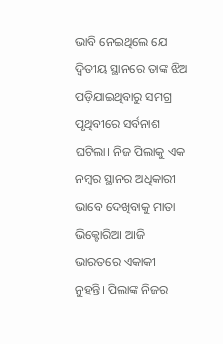ଭାବି ନେଇଥିଲେ ଯେ ଦ୍ୱିତୀୟ ସ୍ଥାନରେ ତାଙ୍କ ଝିଅ ପଡ଼ିଯାଇଥିବାରୁ ସମଗ୍ର ପୃଥିବୀରେ ସର୍ବନାଶ ଘଟିଲା। ନିଜ ପିଲାକୁ ଏକ ନମ୍ବର ସ୍ଥାନର ଅଧିକାରୀ ଭାବେ ଦେଖିବାକୁ ମାତା ଭିକ୍ଟୋରିଆ ଆଜି ଭାରତରେ ଏକାକୀ ନୁହନ୍ତି। ପିଲାଙ୍କ ନିଜର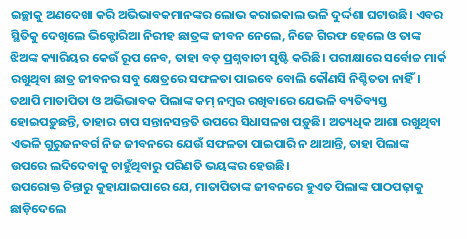ଇଚ୍ଛାକୁ ଅଣଦେଖା କରି ଅଭିଭାବକମାନଙ୍କର ଲୋଭ କରାଇକାଲ ଭଳି ଦୁର୍ଦ୍ଦଶା ଘଟାଉଛି। ଏବର ସ୍ଥିତିକୁ ଦେଖିଲେ ଭିକ୍ଟୋରିଆ ନିରୀହ ଛାତ୍ରଙ୍କ ଜୀବନ ନେଲେ, ନିଜେ ଗିରଫ ହେଲେ ଓ ତାଙ୍କ ଝିଅଙ୍କ କ୍ୟାରିୟର କେଉଁ ରୂପ ନେବ, ତାହା ବଡ଼ ପ୍ରଶ୍ନବାଚୀ ସୃଷ୍ଟି କରିଛି। ପରୀକ୍ଷାରେ ସର୍ବୋଚ୍ଚ ମାର୍କ ରଖୁଥିବା ଛାତ୍ର ଜୀବନର ସବୁ କ୍ଷେତ୍ରରେ ସଫଳତା ପାଇବେ ବୋଲି କୌଣସି ନିଶ୍ଚିତତା ନାହିଁ। ତଥାପି ମାତାପିତା ଓ ଅଭିଭାବକ ପିଲାଙ୍କ କମ୍ ନମ୍ବର ରଖିବାରେ ଯେଭଳି ବ୍ୟତିବ୍ୟସ୍ତ ହୋଇପଡ଼ୁଛନ୍ତି, ତାହାର ଚାପ ସନ୍ତାନସନ୍ତତି ଉପରେ ସିଧାସଳଖ ପଡ଼ୁଛି। ଅତ୍ୟଧିକ ଆଶା ରଖୁଥିବା ଏଭଳି ଗୁରୁଜନବର୍ଗ ନିଜ ଜୀବନରେ ଯେଉଁ ସଫଳତା ପାଇପାରି ନ ଥାଆନ୍ତି, ତାହା ପିଲାଙ୍କ ଉପରେ ଲଦିଦେବାକୁ ଚାହୁଁଥିବାରୁ ପରିଣତି ଭୟଙ୍କର ହେଉଛି।
ଉପରୋକ୍ତ ଚିନ୍ତାରୁ କୁହାଯାଇପାରେ ଯେ, ମାତାପିତାଙ୍କ ଜୀବନରେ ହୁଏତ ପିଲାଙ୍କ ପାଠପଢ଼ାକୁ ଛାଡ଼ିଦେଲେ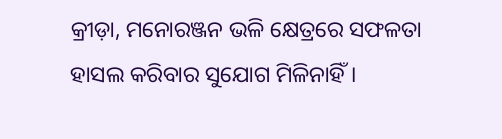କ୍ରୀଡ଼ା, ମନୋରଞ୍ଜନ ଭଳି କ୍ଷେତ୍ରରେ ସଫଳତା ହାସଲ କରିବାର ସୁଯୋଗ ମିଳିନାହିଁ।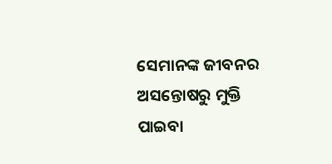ସେମାନଙ୍କ ଜୀବନର ଅସନ୍ତୋଷରୁ ମୁକ୍ତି ପାଇବା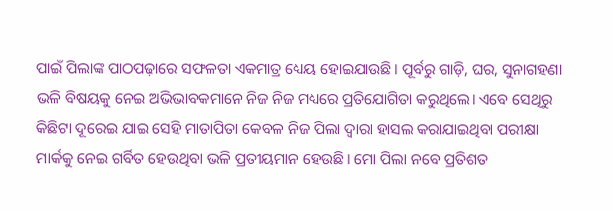ପାଇଁ ପିଲାଙ୍କ ପାଠପଢ଼ାରେ ସଫଳତା ଏକମାତ୍ର ଧ୍ୟେୟ ହୋଇଯାଉଛି। ପୂର୍ବରୁ ଗାଡ଼ି, ଘର, ସୁନାଗହଣା ଭଳି ବିଷୟକୁ ନେଇ ଅଭିଭାବକମାନେ ନିଜ ନିଜ ମଧ୍ୟରେ ପ୍ରତିଯୋଗିତା କରୁଥିଲେ। ଏବେ ସେଥିରୁ କିଛିଟା ଦୂରେଇ ଯାଇ ସେହି ମାତାପିତା କେବଳ ନିଜ ପିଲା ଦ୍ୱାରା ହାସଲ କରାଯାଇଥିବା ପରୀକ୍ଷା ମାର୍କକୁ ନେଇ ଗର୍ବିତ ହେଉଥିବା ଭଳି ପ୍ରତୀୟମାନ ହେଉଛି। ମୋ ପିଲା ନବେ ପ୍ରତିଶତ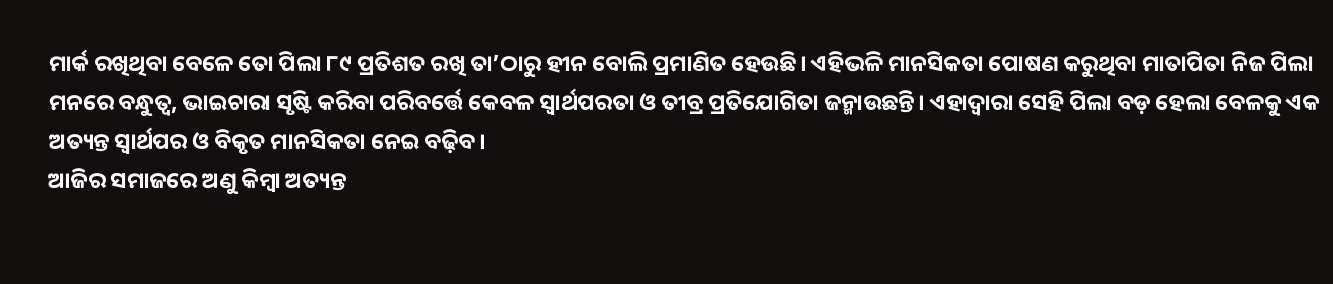ମାର୍କ ରଖିଥିବା ବେଳେ ତୋ ପିଲା ୮୯ ପ୍ରତିଶତ ରଖି ତା’ଠାରୁ ହୀନ ବୋଲି ପ୍ରମାଣିତ ହେଉଛି। ଏହିଭଳି ମାନସିକତା ପୋଷଣ କରୁଥିବା ମାତାପିତା ନିଜ ପିଲା ମନରେ ବନ୍ଧୁତ୍ୱ, ଭାଇଚାରା ସୃଷ୍ଟି କରିବା ପରିବର୍ତ୍ତେ କେବଳ ସ୍ବାର୍ଥପରତା ଓ ତୀବ୍ର ପ୍ରତିଯୋଗିତା ଜନ୍ମାଉଛନ୍ତି। ଏହାଦ୍ୱାରା ସେହି ପିଲା ବଡ଼ ହେଲା ବେଳକୁ ଏକ ଅତ୍ୟନ୍ତ ସ୍ବାର୍ଥପର ଓ ବିକୃତ ମାନସିକତା ନେଇ ବଢ଼ିବ।
ଆଜିର ସମାଜରେ ଅଣୁ କିମ୍ବା ଅତ୍ୟନ୍ତ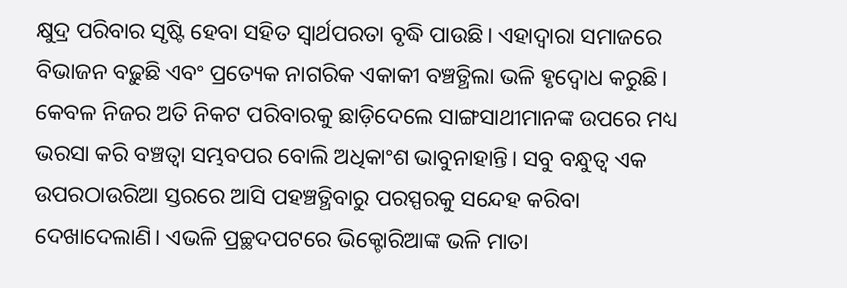କ୍ଷୁଦ୍ର ପରିବାର ସୃଷ୍ଟି ହେବା ସହିତ ସ୍ବାର୍ଥପରତା ବୃଦ୍ଧି ପାଉଛି। ଏହାଦ୍ୱାରା ସମାଜରେ ବିଭାଜନ ବଢ଼ୁଛି ଏବଂ ପ୍ରତ୍ୟେକ ନାଗରିକ ଏକାକୀ ବଞ୍ଚତ୍ଥିଲା ଭଳି ହୃଦ୍ବୋଧ କରୁଛି। କେବଳ ନିଜର ଅତି ନିକଟ ପରିବାରକୁ ଛାଡ଼ିଦେଲେ ସାଙ୍ଗସାଥୀମାନଙ୍କ ଉପରେ ମଧ୍ୟ ଭରସା କରି ବଞ୍ଚତ୍ବା ସମ୍ଭବପର ବୋଲି ଅଧିକାଂଶ ଭାବୁନାହାନ୍ତି। ସବୁ ବନ୍ଧୁତ୍ୱ ଏକ ଉପରଠାଉରିଆ ସ୍ତରରେ ଆସି ପହଞ୍ଚତ୍ଥିବାରୁ ପରସ୍ପରକୁ ସନ୍ଦେହ କରିବା ଦେଖାଦେଲାଣି। ଏଭଳି ପ୍ରଚ୍ଛଦପଟରେ ଭିକ୍ଟୋରିଆଙ୍କ ଭଳି ମାତା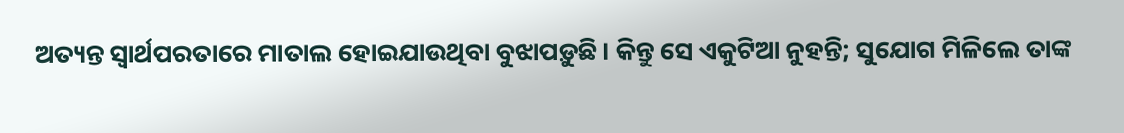ଅତ୍ୟନ୍ତ ସ୍ବାର୍ଥପରତାରେ ମାତାଲ ହୋଇଯାଉଥିବା ବୁଝାପଡ଼ୁଛି। କିନ୍ତୁ ସେ ଏକୁଟିଆ ନୁହନ୍ତି; ସୁଯୋଗ ମିଳିଲେ ତାଙ୍କ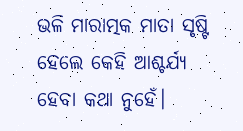ଭଳି ମାରାତ୍ମକ ମାତା ସୃଷ୍ଟି ହେଲେ କେହି ଆଶ୍ଚର୍ଯ୍ୟ ହେବା କଥା ନୁହେଁ।